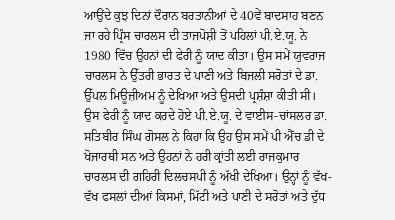ਆਉਂਦੇ ਕੁਝ ਦਿਨਾਂ ਦੌਰਾਨ ਬਰਤਾਨੀਆਂ ਦੇ 40ਵੇਂ ਬਾਦਸਾਹ ਬਣਨ ਜਾ ਰਹੇ ਪ੍ਰਿੰਸ ਚਾਰਲਸ ਦੀ ਤਾਜਪੋਸ਼ੀ ਤੋਂ ਪਹਿਲਾਂ ਪੀ.ਏ.ਯੂ. ਨੇ 1980 ਵਿੱਚ ਉਹਨਾਂ ਦੀ ਫੇਰੀ ਨੂੰ ਯਾਦ ਕੀਤਾ। ਉਸ ਸਮੇਂ ਯੁਵਰਾਜ ਚਾਰਲਸ ਨੇ ਉੱਤਰੀ ਭਾਰਤ ਦੇ ਪਾਣੀ ਅਤੇ ਬਿਜਲੀ ਸਰੋਤਾਂ ਦੇ ਡਾ. ਉੱਪਲ ਮਿਊਜ਼ੀਅਮ ਨੂੰ ਦੇਖਿਆ ਅਤੇ ਉਸਦੀ ਪ੍ਰਸ਼ੰਸ਼ਾ ਕੀਤੀ ਸੀ।
ਉਸ ਫੇਰੀ ਨੂੰ ਯਾਦ ਕਰਦੇ ਹੋਏ ਪੀ.ਏ.ਯੂ. ਦੇ ਵਾਈਸ-ਚਾਂਸਲਰ ਡਾ. ਸਤਿਬੀਰ ਸਿੰਘ ਗੋਸਲ ਨੇ ਕਿਹਾ ਕਿ ਉਹ ਉਸ ਸਮੇਂ ਪੀ ਐੱਚ ਡੀ ਦੇ ਖੋਜਾਰਥੀ ਸਨ ਅਤੇ ਉਹਨਾਂ ਨੇ ਹਰੀ ਕ੍ਰਾਂਤੀ ਲਈ ਰਾਜਕੁਮਾਰ ਚਾਰਲਸ ਦੀ ਗਹਿਰੀ ਦਿਲਚਸਪੀ ਨੂੰ ਅੱਖੀ ਦੇਖਿਆ। ਉਨ੍ਹਾਂ ਨੂੰ ਵੱਖ-ਵੱਖ ਫਸਲਾਂ ਦੀਆਂ ਕਿਸਮਾਂ, ਮਿੱਟੀ ਅਤੇ ਪਾਣੀ ਦੇ ਸਰੋਤਾਂ ਅਤੇ ਦੁੱਧ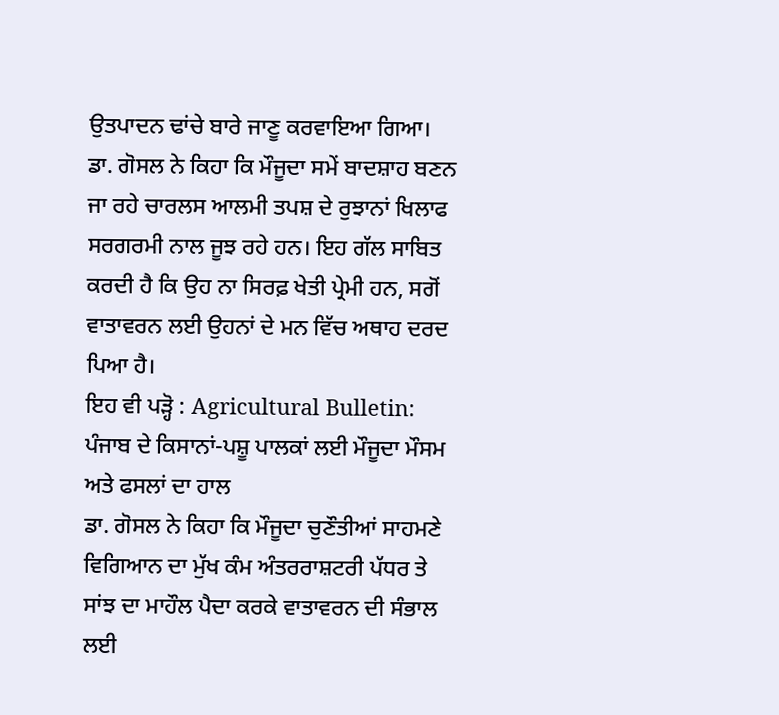ਉਤਪਾਦਨ ਢਾਂਚੇ ਬਾਰੇ ਜਾਣੂ ਕਰਵਾਇਆ ਗਿਆ।
ਡਾ. ਗੋਸਲ ਨੇ ਕਿਹਾ ਕਿ ਮੌਜੂਦਾ ਸਮੇਂ ਬਾਦਸ਼ਾਹ ਬਣਨ ਜਾ ਰਹੇ ਚਾਰਲਸ ਆਲਮੀ ਤਪਸ਼ ਦੇ ਰੁਝਾਨਾਂ ਖਿਲਾਫ ਸਰਗਰਮੀ ਨਾਲ ਜੂਝ ਰਹੇ ਹਨ। ਇਹ ਗੱਲ ਸਾਬਿਤ ਕਰਦੀ ਹੈ ਕਿ ਉਹ ਨਾ ਸਿਰਫ਼ ਖੇਤੀ ਪ੍ਰੇਮੀ ਹਨ, ਸਗੋਂ ਵਾਤਾਵਰਨ ਲਈ ਉਹਨਾਂ ਦੇ ਮਨ ਵਿੱਚ ਅਥਾਹ ਦਰਦ ਪਿਆ ਹੈ।
ਇਹ ਵੀ ਪੜ੍ਹੋ : Agricultural Bulletin: ਪੰਜਾਬ ਦੇ ਕਿਸਾਨਾਂ-ਪਸ਼ੂ ਪਾਲਕਾਂ ਲਈ ਮੌਜੂਦਾ ਮੌਸਮ ਅਤੇ ਫਸਲਾਂ ਦਾ ਹਾਲ
ਡਾ. ਗੋਸਲ ਨੇ ਕਿਹਾ ਕਿ ਮੌਜੂਦਾ ਚੁਣੌਤੀਆਂ ਸਾਹਮਣੇ ਵਿਗਿਆਨ ਦਾ ਮੁੱਖ ਕੰਮ ਅੰਤਰਰਾਸ਼ਟਰੀ ਪੱਧਰ ਤੇ ਸਾਂਝ ਦਾ ਮਾਹੌਲ ਪੈਦਾ ਕਰਕੇ ਵਾਤਾਵਰਨ ਦੀ ਸੰਭਾਲ ਲਈ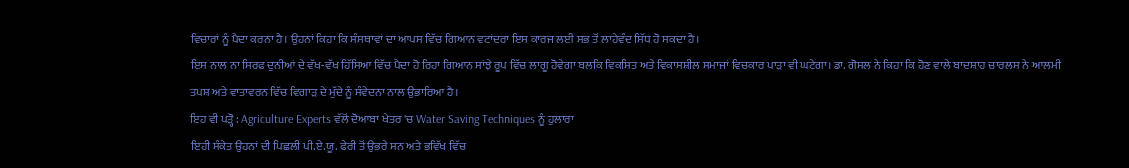ਵਿਚਾਰਾਂ ਨੂੰ ਪੈਦਾ ਕਰਨਾ ਹੈ। ਉਹਨਾਂ ਕਿਹਾ ਕਿ ਸੰਸਥਾਵਾਂ ਦਾ ਆਪਸ ਵਿੱਚ ਗਿਆਨ ਵਟਾਂਦਰਾ ਇਸ ਕਾਰਜ ਲਈ ਸਭ ਤੋਂ ਲਾਹੇਵੰਦ ਸਿੱਧ ਹੋ ਸਕਦਾ ਹੈ।
ਇਸ ਨਾਲ ਨਾ ਸਿਰਫ ਦੁਨੀਆਂ ਦੇ ਵੱਖ-ਵੱਖ ਹਿੱਸਿਆ ਵਿੱਚ ਪੈਦਾ ਹੋ ਰਿਹਾ ਗਿਆਨ ਸਾਂਝੇ ਰੂਪ ਵਿੱਚ ਲਾਗੂ ਹੋਵੇਗਾ ਬਲਕਿ ਵਿਕਸਿਤ ਅਤੇ ਵਿਕਾਸਸ਼ੀਲ ਸਮਾਜਾਂ ਵਿਚਕਾਰ ਪਾੜਾ ਵੀ ਘਟੇਗਾ। ਡਾ. ਗੋਸਲ ਨੇ ਕਿਹਾ ਕਿ ਹੋਣ ਵਾਲੇ ਬਾਦਸ਼ਾਹ ਚਾਰਲਸ ਨੇ ਆਲਮੀ ਤਪਸ਼ ਅਤੇ ਵਾਤਾਵਰਨ ਵਿੱਚ ਵਿਗਾੜ ਦੇ ਮੁੱਦੇ ਨੂੰ ਸੰਵੇਦਨਾ ਨਾਲ ਉਭਾਰਿਆ ਹੈ।
ਇਹ ਵੀ ਪੜ੍ਹੋ : Agriculture Experts ਵੱਲੋਂ ਦੋਆਬਾ ਖੇਤਰ 'ਚ Water Saving Techniques ਨੂੰ ਹੁਲਾਰਾ
ਇਹੀ ਸੰਕੇਤ ਉਹਨਾਂ ਦੀ ਪਿਛਲੀ ਪੀ.ਏ.ਯੂ. ਫੇਰੀ ਤੋਂ ਉਭਰੇ ਸਨ ਅਤੇ ਭਵਿੱਖ ਵਿੱਚ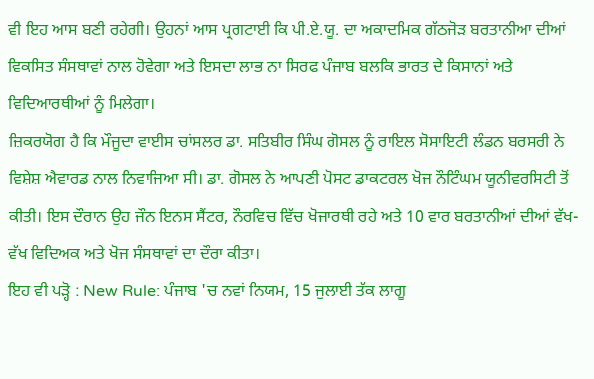ਵੀ ਇਹ ਆਸ ਬਣੀ ਰਹੇਗੀ। ਉਹਨਾਂ ਆਸ ਪ੍ਰਗਟਾਈ ਕਿ ਪੀ.ਏ.ਯੂ. ਦਾ ਅਕਾਦਮਿਕ ਗੱਠਜੋੜ ਬਰਤਾਨੀਆ ਦੀਆਂ ਵਿਕਸਿਤ ਸੰਸਥਾਵਾਂ ਨਾਲ ਹੋਵੇਗਾ ਅਤੇ ਇਸਦਾ ਲਾਭ ਨਾ ਸਿਰਫ ਪੰਜਾਬ ਬਲਕਿ ਭਾਰਤ ਦੇ ਕਿਸਾਨਾਂ ਅਤੇ ਵਿਦਿਆਰਥੀਆਂ ਨੂੰ ਮਿਲੇਗਾ।
ਜ਼ਿਕਰਯੋਗ ਹੈ ਕਿ ਮੌਜੂਦਾ ਵਾਈਸ ਚਾਂਸਲਰ ਡਾ. ਸਤਿਬੀਰ ਸਿੰਘ ਗੋਸਲ ਨੂੰ ਰਾਇਲ ਸੋਸਾਇਟੀ ਲੰਡਨ ਬਰਸਰੀ ਨੇ ਵਿਸ਼ੇਸ਼ ਐਵਾਰਡ ਨਾਲ ਨਿਵਾਜਿਆ ਸੀ। ਡਾ. ਗੋਸਲ ਨੇ ਆਪਣੀ ਪੋਸਟ ਡਾਕਟਰਲ ਖੋਜ ਨੌਟਿੰਘਮ ਯੂਨੀਵਰਸਿਟੀ ਤੋਂ ਕੀਤੀ। ਇਸ ਦੌਰਾਨ ਉਹ ਜੌਨ ਇਨਸ ਸੈਂਟਰ, ਨੌਰਵਿਚ ਵਿੱਚ ਖੋਜਾਰਥੀ ਰਹੇ ਅਤੇ 10 ਵਾਰ ਬਰਤਾਨੀਆਂ ਦੀਆਂ ਵੱਖ-ਵੱਖ ਵਿਦਿਅਕ ਅਤੇ ਖੋਜ ਸੰਸਥਾਵਾਂ ਦਾ ਦੌਰਾ ਕੀਤਾ।
ਇਹ ਵੀ ਪੜ੍ਹੋ : New Rule: ਪੰਜਾਬ 'ਚ ਨਵਾਂ ਨਿਯਮ, 15 ਜੁਲਾਈ ਤੱਕ ਲਾਗੂ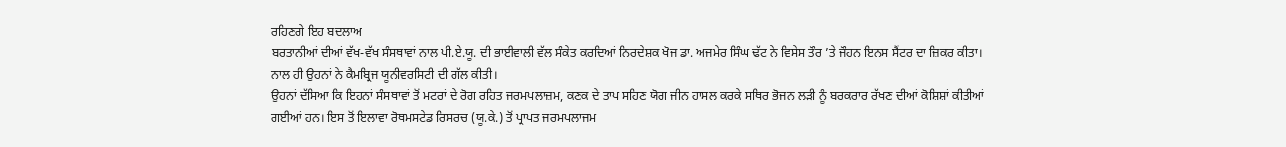ਰਹਿਣਗੇ ਇਹ ਬਦਲਾਅ
ਬਰਤਾਨੀਆਂ ਦੀਆਂ ਵੱਖ-ਵੱਖ ਸੰਸਥਾਵਾਂ ਨਾਲ ਪੀ.ਏ.ਯੂ. ਦੀ ਭਾਈਵਾਲੀ ਵੱਲ ਸੰਕੇਤ ਕਰਦਿਆਂ ਨਿਰਦੇਸ਼ਕ ਖੋਜ ਡਾ. ਅਜਮੇਰ ਸਿੰਘ ਢੱਟ ਨੇ ਵਿਸੇਸ ਤੌਰ ’ਤੇ ਜੌਹਨ ਇਨਸ ਸੈਂਟਰ ਦਾ ਜ਼ਿਕਰ ਕੀਤਾ। ਨਾਲ ਹੀ ਉਹਨਾਂ ਨੇ ਕੈਮਬ੍ਰਿਜ ਯੂਨੀਵਰਸਿਟੀ ਦੀ ਗੱਲ ਕੀਤੀ।
ਉਹਨਾਂ ਦੱਸਿਆ ਕਿ ਇਹਨਾਂ ਸੰਸਥਾਵਾਂ ਤੋਂ ਮਟਰਾਂ ਦੇ ਰੋਗ ਰਹਿਤ ਜਰਮਪਲਾਜ਼ਮ, ਕਣਕ ਦੇ ਤਾਪ ਸਹਿਣ ਯੋਗ ਜੀਨ ਹਾਸਲ ਕਰਕੇ ਸਥਿਰ ਭੋਜਨ ਲੜੀ ਨੂੰ ਬਰਕਰਾਰ ਰੱਖਣ ਦੀਆਂ ਕੋਸ਼ਿਸ਼ਾਂ ਕੀਤੀਆਂ ਗਈਆਂ ਹਨ। ਇਸ ਤੋਂ ਇਲਾਵਾ ਰੋਥਮਸਟੇਡ ਰਿਸਰਚ (ਯੂ.ਕੇ.) ਤੋਂ ਪ੍ਰਾਪਤ ਜਰਮਪਲਾਜਮ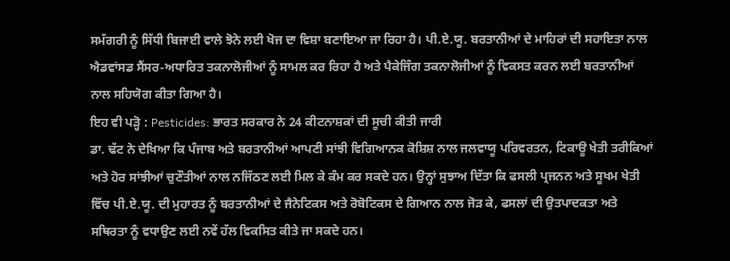ਸਮੱਗਰੀ ਨੂੰ ਸਿੱਧੀ ਬਿਜਾਈ ਵਾਲੇ ਝੋਨੇ ਲਈ ਖੋਜ ਦਾ ਵਿਸ਼ਾ ਬਣਾਇਆ ਜਾ ਰਿਹਾ ਹੈ। ਪੀ.ਏ.ਯੂ. ਬਰਤਾਨੀਆਂ ਦੇ ਮਾਹਿਰਾਂ ਦੀ ਸਹਾਇਤਾ ਨਾਲ ਐਡਵਾਂਸਡ ਸੈਂਸਰ-ਅਧਾਰਿਤ ਤਕਨਾਲੋਜੀਆਂ ਨੂੰ ਸਾਮਲ ਕਰ ਰਿਹਾ ਹੈ ਅਤੇ ਪੈਕੇਜਿੰਗ ਤਕਨਾਲੋਜੀਆਂ ਨੂੰ ਵਿਕਸਤ ਕਰਨ ਲਈ ਬਰਤਾਨੀਆਂ ਨਾਲ ਸਹਿਯੋਗ ਕੀਤਾ ਗਿਆ ਹੈ।
ਇਹ ਵੀ ਪੜ੍ਹੋ : Pesticides: ਭਾਰਤ ਸਰਕਾਰ ਨੇ 24 ਕੀਟਨਾਸ਼ਕਾਂ ਦੀ ਸੂਚੀ ਕੀਤੀ ਜਾਰੀ
ਡਾ. ਢੱਟ ਨੇ ਦੇਖਿਆ ਕਿ ਪੰਜਾਬ ਅਤੇ ਬਰਤਾਨੀਆਂ ਆਪਣੀ ਸਾਂਝੀ ਵਿਗਿਆਨਕ ਕੋਸ਼ਿਸ਼ ਨਾਲ ਜਲਵਾਯੂ ਪਰਿਵਰਤਨ, ਟਿਕਾਊ ਖੇਤੀ ਤਰੀਕਿਆਂ ਅਤੇ ਹੋਰ ਸਾਂਝੀਆਂ ਚੁਣੌਤੀਆਂ ਨਾਲ ਨਜਿੱਠਣ ਲਈ ਮਿਲ ਕੇ ਕੰਮ ਕਰ ਸਕਦੇ ਹਨ। ਉਨ੍ਹਾਂ ਸੁਝਾਅ ਦਿੱਤਾ ਕਿ ਫਸਲੀ ਪ੍ਰਜਨਨ ਅਤੇ ਸੂਖਮ ਖੇਤੀ ਵਿੱਚ ਪੀ.ਏ.ਯੂ. ਦੀ ਮੁਹਾਰਤ ਨੂੰ ਬਰਤਾਨੀਆਂ ਦੇ ਜੈਨੇਟਿਕਸ ਅਤੇ ਰੋਬੋਟਿਕਸ ਦੇ ਗਿਆਨ ਨਾਲ ਜੋੜ ਕੇ, ਫਸਲਾਂ ਦੀ ਉਤਪਾਦਕਤਾ ਅਤੇ ਸਥਿਰਤਾ ਨੂੰ ਵਧਾਉਣ ਲਈ ਨਵੇਂ ਹੱਲ ਵਿਕਸਿਤ ਕੀਤੇ ਜਾ ਸਕਦੇ ਹਨ।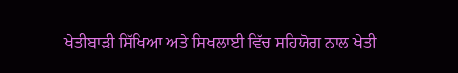ਖੇਤੀਬਾੜੀ ਸਿੱਖਿਆ ਅਤੇ ਸਿਖਲਾਈ ਵਿੱਚ ਸਹਿਯੋਗ ਨਾਲ ਖੇਤੀ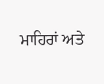ਮਾਹਿਰਾਂ ਅਤੇ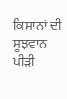ਕਿਸਾਨਾਂ ਦੀ ਸੂਝਵਾਨ ਪੀੜੀ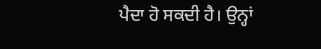ਪੈਦਾ ਹੋ ਸਕਦੀ ਹੈ। ਉਨ੍ਹਾਂ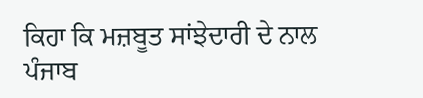ਕਿਹਾ ਕਿ ਮਜ਼ਬੂਤ ਸਾਂਝੇਦਾਰੀ ਦੇ ਨਾਲ ਪੰਜਾਬ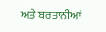ਅਤੇ ਬਰਤਾਨੀਆਂ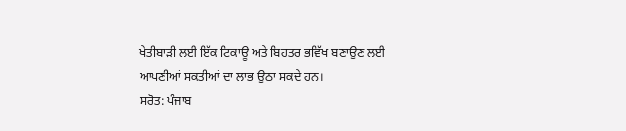ਖੇਤੀਬਾੜੀ ਲਈ ਇੱਕ ਟਿਕਾਊ ਅਤੇ ਬਿਹਤਰ ਭਵਿੱਖ ਬਣਾਉਣ ਲਈ ਆਪਣੀਆਂ ਸਕਤੀਆਂ ਦਾ ਲਾਭ ਉਠਾ ਸਕਦੇ ਹਨ।
ਸਰੋਤ: ਪੰਜਾਬ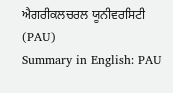ਐਗਰੀਕਲਚਰਲ ਯੂਨੀਵਰਸਿਟੀ (PAU)
Summary in English: PAU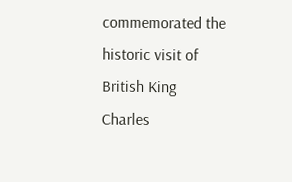commemorated the historic visit of British King Charles